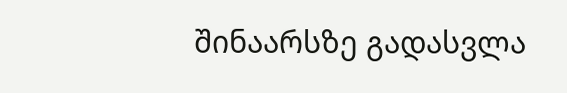შინაარსზე გადასვლა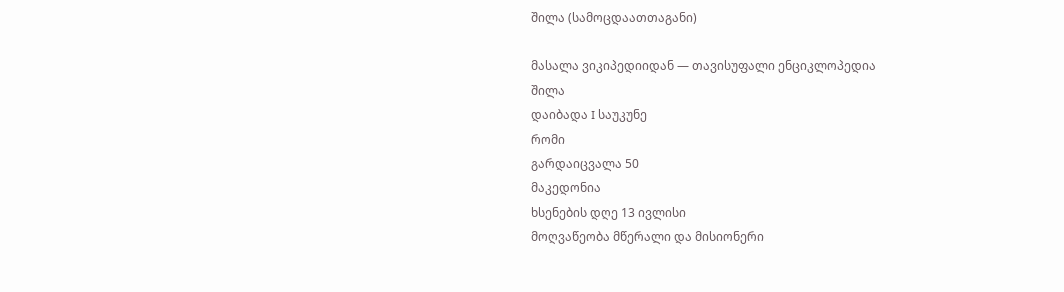შილა (სამოცდაათთაგანი)

მასალა ვიკიპედიიდან — თავისუფალი ენციკლოპედია
შილა
დაიბადა I საუკუნე
რომი
გარდაიცვალა 50
მაკედონია
ხსენების დღე 13 ივლისი
მოღვაწეობა მწერალი და მისიონერი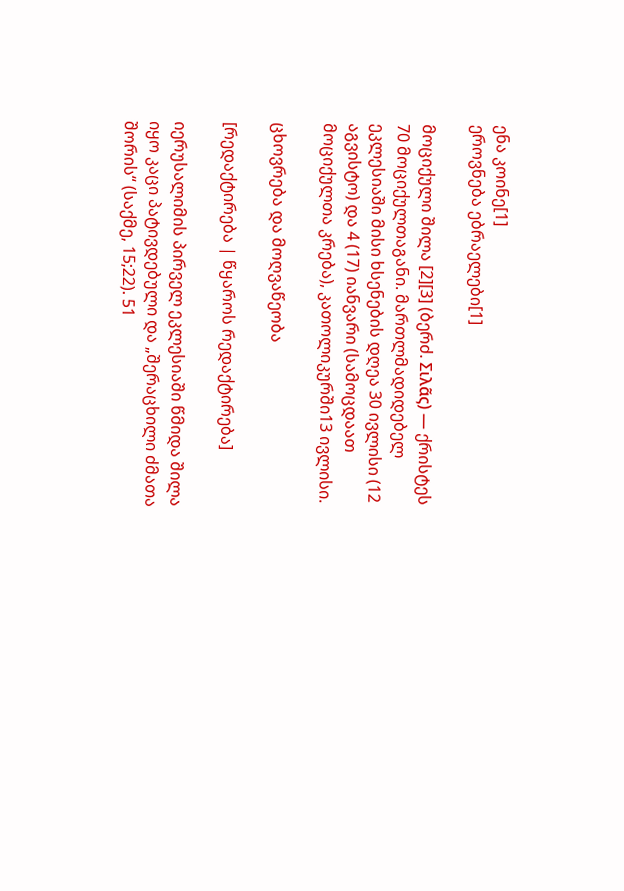ენა კოინე[1]
ეროვნება ებრაელები[1]

მოციქული შილა [2][3] (ბერძ. Σιλᾶς) — ქრისტეს 70 მოციქულთაგანი. მართლმადიდებელ ეკლესიაში მისი ხსენების დღეა 30 ივლისი (12 აგვისტო) და 4 (17) იანვარი (სამოცდაათ მოციქულთა კრება), კათოლიკურში13 ივლისი.

ცხოვრება და მოღვაწეობა

[რედაქტირება | წყაროს რედაქტირება]

იერუსალიმის პირველ ეკლესიაში წმიდა შილა იყო კაცი პატივდებული და „შერაცხილი ძმათა შორის“ (საქმე, 15;22). 51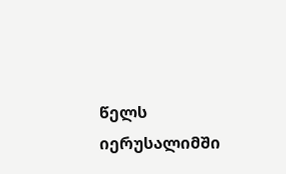წელს იერუსალიმში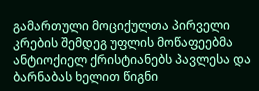გამართული მოციქულთა პირველი კრების შემდეგ უფლის მოწაფეებმა ანტიოქიელ ქრისტიანებს პავლესა და ბარნაბას ხელით წიგნი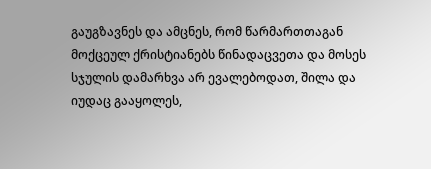გაუგზავნეს და ამცნეს, რომ წარმართთაგან მოქცეულ ქრისტიანებს წინადაცვეთა და მოსეს სჯულის დამარხვა არ ევალებოდათ, შილა და იუდაც გააყოლეს,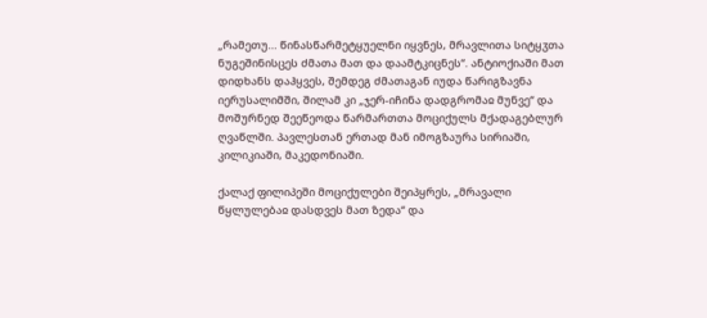„რამეთუ... წინასწარმეტყუელნი იყვნეს, მრავლითა სიტყჳთა ნუგეშინისცეს ძმათა მათ და დაამტკიცნეს“. ანტიოქიაში მათ დიდხანს დაჰყვეს, შემდეგ ძმათაგან იუდა წარიგზავნა იერუსალიმში, შილამ კი „ჯერ-იჩინა დადგრომაჲ მუნვე“ და მოშურნედ შეეწეოდა წარმართთა მოციქულს მქადაგებლურ ღვაწლში. პავლესთან ერთად მან იმოგზაურა სირიაში, კილიკიაში, მაკედონიაში.

ქალაქ ფილიპეში მოციქულები შეიპყრეს, „მრავალი წყლულებაჲ დასდვეს მათ ზედა“ და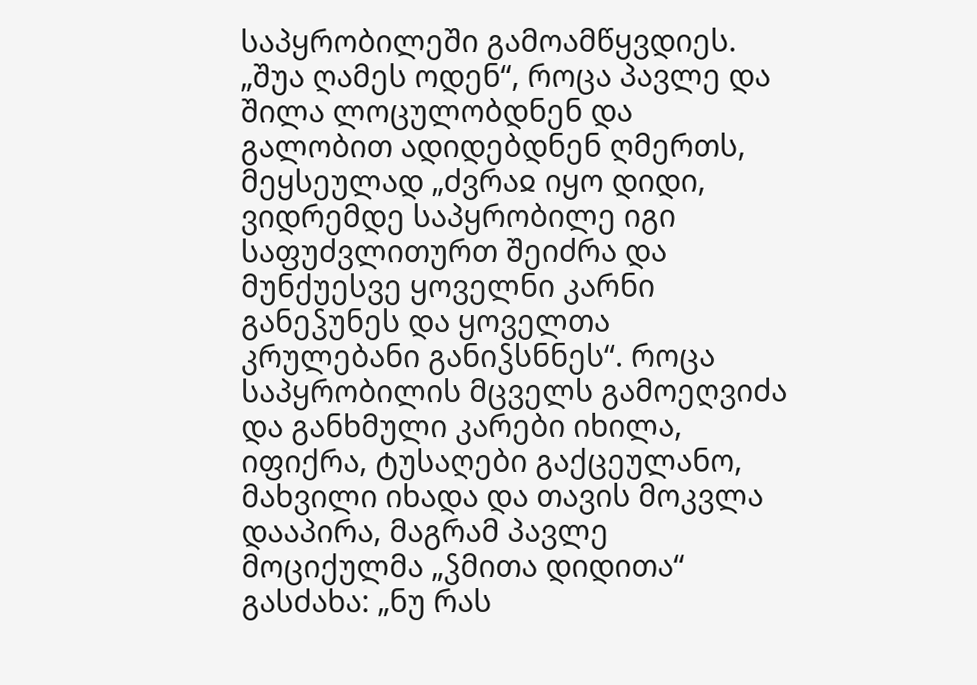საპყრობილეში გამოამწყვდიეს. „შუა ღამეს ოდენ“, როცა პავლე და შილა ლოცულობდნენ და გალობით ადიდებდნენ ღმერთს, მეყსეულად „ძვრაჲ იყო დიდი, ვიდრემდე საპყრობილე იგი საფუძვლითურთ შეიძრა და მუნქუესვე ყოველნი კარნი განეჴუნეს და ყოველთა კრულებანი განიჴსნნეს“. როცა საპყრობილის მცველს გამოეღვიძა და განხმული კარები იხილა, იფიქრა, ტუსაღები გაქცეულანო, მახვილი იხადა და თავის მოკვლა დააპირა, მაგრამ პავლე მოციქულმა „ჴმითა დიდითა“ გასძახა: „ნუ რას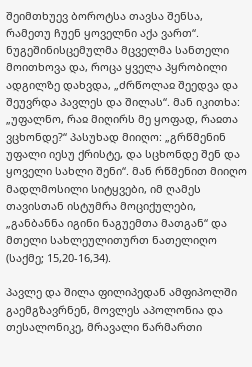შეიმთხუევ ბოროტსა თავსა შენსა, რამეთუ ჩუენ ყოველნი აქა ვართ“. ნუგეშინისცემულმა მცველმა სანთელი მოითხოვა და, როცა ყველა პყრობილი ადგილზე დახვდა, „ძრწოლაჲ შეედვა და შეუვრდა პავლეს და შილას“. მან იკითხა: „უფალნო, რაჲ მიღირს მე ყოფად, რაჲთა ვცხონდე?“ პასუხად მიიღო: „გრწმენინ უფალი იესუ ქრისტე, და სცხონდე შენ და ყოველი სახლი შენი“. მან რწმენით მიიღო მადლმოსილი სიტყვები, იმ ღამეს თავისთან ისტუმრა მოციქულები, „განბანნა იგინი ნაგუემთა მათგან“ და მთელი სახლეულითურთ ნათელიღო (საქმე; 15,20-16,34).

პავლე და შილა ფილიპედან ამფიპოლში გაემგზავრნენ, მოვლეს აპოლონია და თესალონიკე, მრავალი წარმართი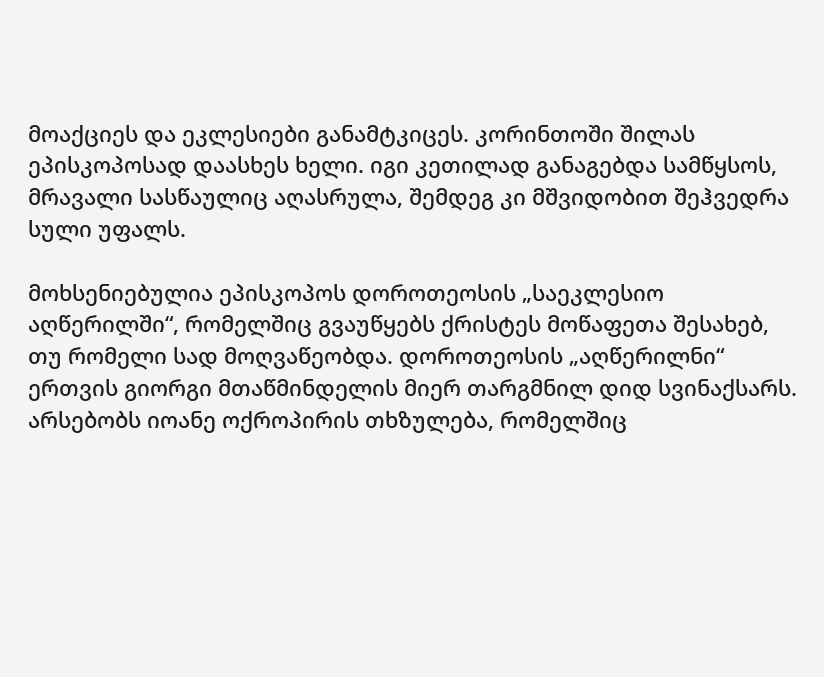მოაქციეს და ეკლესიები განამტკიცეს. კორინთოში შილას ეპისკოპოსად დაასხეს ხელი. იგი კეთილად განაგებდა სამწყსოს, მრავალი სასწაულიც აღასრულა, შემდეგ კი მშვიდობით შეჰვედრა სული უფალს.

მოხსენიებულია ეპისკოპოს დოროთეოსის „საეკლესიო აღწერილში“, რომელშიც გვაუწყებს ქრისტეს მოწაფეთა შესახებ, თუ რომელი სად მოღვაწეობდა. დოროთეოსის „აღწერილნი“ ერთვის გიორგი მთაწმინდელის მიერ თარგმნილ დიდ სვინაქსარს. არსებობს იოანე ოქროპირის თხზულება, რომელშიც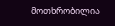მოთხრობილია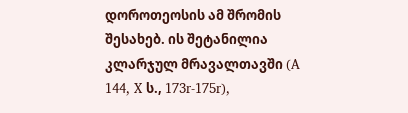დოროთეოსის ამ შრომის შესახებ. ის შეტანილია კლარჯულ მრავალთავში (A 144, X ს., 173r-175r),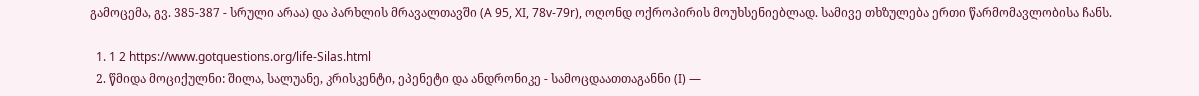გამოცემა, გვ. 385-387 - სრული არაა) და პარხლის მრავალთავში (A 95, XI, 78v-79r), ოღონდ ოქროპირის მოუხსენიებლად. სამივე თხზულება ერთი წარმომავლობისა ჩანს.

  1. 1 2 https://www.gotquestions.org/life-Silas.html
  2. წმიდა მოციქულნი: შილა, სალუანე, კრისკენტი, ეპენეტი და ანდრონიკე - სამოცდაათთაგანნი (I) —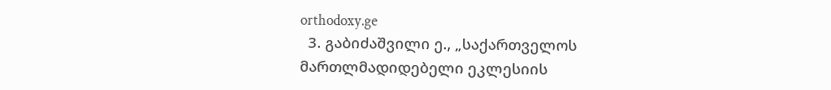orthodoxy.ge
  3. გაბიძაშვილი ე., „საქართველოს მართლმადიდებელი ეკლესიის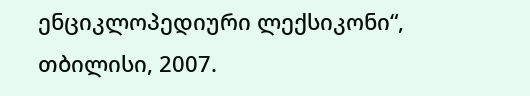ენციკლოპედიური ლექსიკონი“, თბილისი, 2007.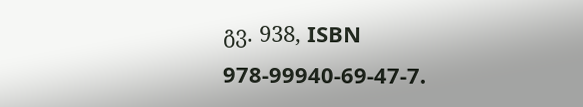გვ. 938, ISBN 978-99940-69-47-7.